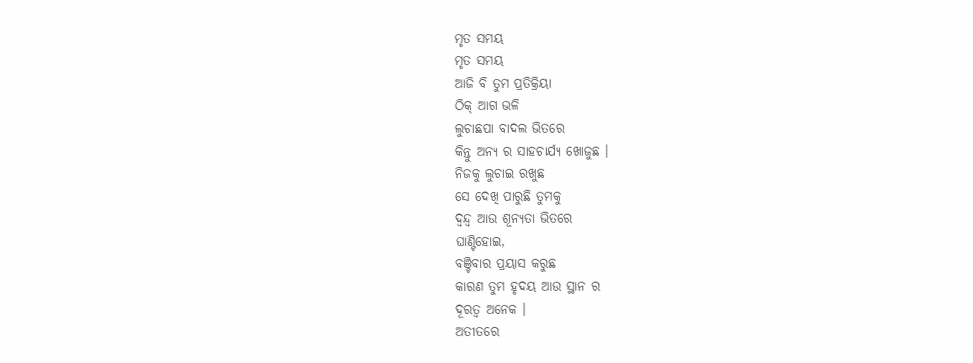ମୃତ ସମୟ
ମୃତ ସମୟ
ଆଜି ବି ତୁମ ପ୍ରତିକ୍ରିୟା
ଠିକ୍ ଆଗ ଭଳି
ଲୁଚାଛପା ବାଦଲ ଭିତରେ
କିନ୍ତୁ ଅନ୍ୟ ର ସାହଚାର୍ଯ୍ୟ ଖୋଜୁଛ ।
ନିଜକୁ ଲୁଚାଇ ରଖୁଛ
ସେ ଦେଖି ପାରୁଛି ତୁମକୁ
ଦ୍ବନ୍ଦ୍ୱ ଆଉ ଶୂନ୍ୟତା ଭିତରେ
ଘାଣ୍ଟିହୋଇ,
ବଞ୍ଚିବାର ପ୍ରୟାସ କରୁଛ
କାରଣ ତୁମ ହୃଦୟ ଆଉ ସ୍ଥାନ ର
ଦୂରତ୍ୱ ଅନେକ ।
ଅତୀତରେ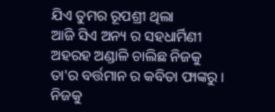ଯିଏ ତୁମର ରୂପଶ୍ରୀ ଥିଲା
ଆଜି ସିଏ ଅନ୍ୟ ର ସହଧାର୍ମିଣୀ
ଅହରହ ଅଣ୍ଡାଳି ଚାଲିଛ ନିଜକୁ
ତା'ର ବର୍ତ୍ତମାନ ର କବିତା ଫାଙ୍କରୁ ।
ନିଜକୁ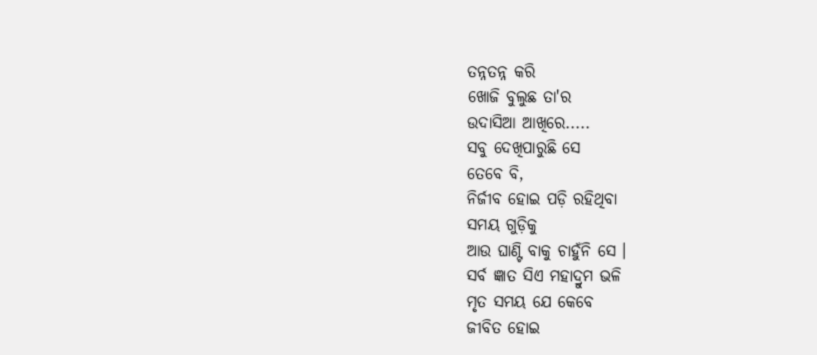ତନ୍ନତନ୍ନ କରି
ଖୋଜି ବୁଲୁଛ ତା'ର
ଉଦାସିଆ ଆଖିରେ.....
ସବୁ ଦେଖିପାରୁଛି ସେ
ତେବେ ବି,
ନିର୍ଜୀବ ହୋଇ ପଡ଼ି ରହିଥିବା
ସମୟ ଗୁଡ଼ିକୁ
ଆଉ ଘାଣ୍ଟି ବାକୁ ଚାହୁଁନି ସେ ।
ସର୍ବ ଜ୍ଞାତ ସିଏ ମହାଦ୍ରୁମ ଭଳି
ମୃତ ସମୟ ଯେ କେବେ
ଜୀବିତ ହୋଇ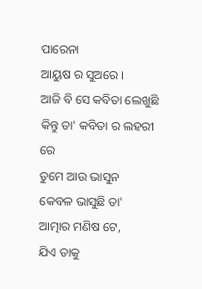ପାରେନା
ଆୟୁଷ ର ସୁଅରେ ।
ଆଜି ବି ସେ କବିତା ଲେଖୁଛି
କିନ୍ତୁ ତା' କବିତା ର ଲହରୀ ରେ
ତୁମେ ଆଉ ଭାସୁନ
କେବଳ ଭାସୁଛି ତା'
ଆତ୍ମାର ମଣିଷ ଟେ,
ଯିଏ ତାକୁ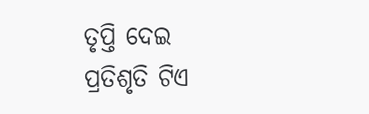ତୃପ୍ତି ଦେଇ
ପ୍ରତିଶୃତି ଟିଏ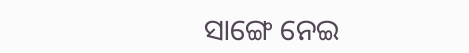ସାଙ୍ଗେ ନେଇ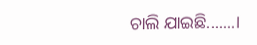ଚାଲି ଯାଇଛି.......।